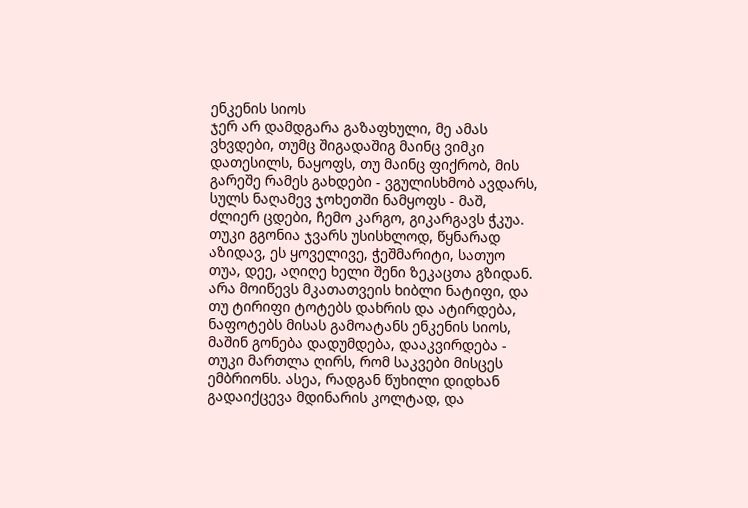ენკენის სიოს
ჯერ არ დამდგარა გაზაფხული, მე ამას ვხვდები, თუმც შიგადაშიგ მაინც ვიმკი დათესილს, ნაყოფს, თუ მაინც ფიქრობ, მის გარეშე რამეს გახდები - ვგულისხმობ ავდარს, სულს ნაღამევ ჯოხეთში ნამყოფს - მაშ, ძლიერ ცდები, ჩემო კარგო, გიკარგავს ჭკუა. თუკი გგონია ჯვარს უსისხლოდ, წყნარად აზიდავ, ეს ყოველივე, ჭეშმარიტი, სათუო თუა, დეე, აღიღე ხელი შენი ზეკაცთა გზიდან. არა მოიწევს მკათათვეის ხიბლი ნატიფი, და თუ ტირიფი ტოტებს დახრის და ატირდება, ნაფოტებს მისას გამოატანს ენკენის სიოს, მაშინ გონება დადუმდება, დააკვირდება - თუკი მართლა ღირს, რომ საკვები მისცეს ემბრიონს. ასეა, რადგან წუხილი დიდხან გადაიქცევა მდინარის კოლტად, და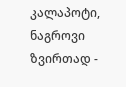კალაპოტი, ნაგროვი ზვირთად -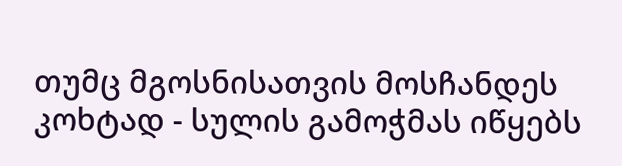თუმც მგოსნისათვის მოსჩანდეს კოხტად - სულის გამოჭმას იწყებს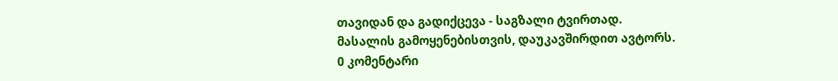თავიდან და გადიქცევა - საგზალი ტვირთად.
მასალის გამოყენებისთვის, დაუკავშირდით ავტორს.
0 კომენტარი